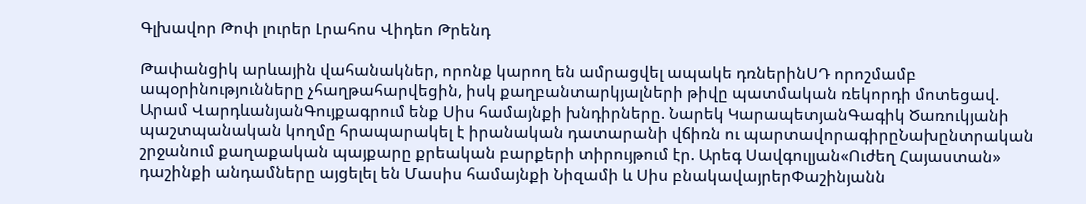Գլխավոր Թոփ լուրեր Լրահոս Վիդեո Թրենդ

Թափանցիկ արևային վահանակներ, որոնք կարող են ամրացվել ապակե դռներինՍԴ որոշմամբ ապօրինությունները չհաղթահարվեցին, իսկ քաղբանտարկյալների թիվը պատմական ռեկորդի մոտեցավ. Արամ ՎարդևանյանԳույքագրում ենք Սիս համայնքի խնդիրները. Նարեկ ԿարապետյանԳագիկ Ծառուկյանի պաշտպանական կողմը հրապարակել է իրանական դատարանի վճիռն ու պարտավորագիրըՆախընտրական շրջանում քաղաքական պայքարը քրեական բարքերի տիրույթում էր. Արեգ Սավգուլյան«Ուժեղ Հայաստան» դաշինքի անդամները այցելել են Մասիս համայնքի Նիզամի և Սիս բնակավայրերՓաշինյանն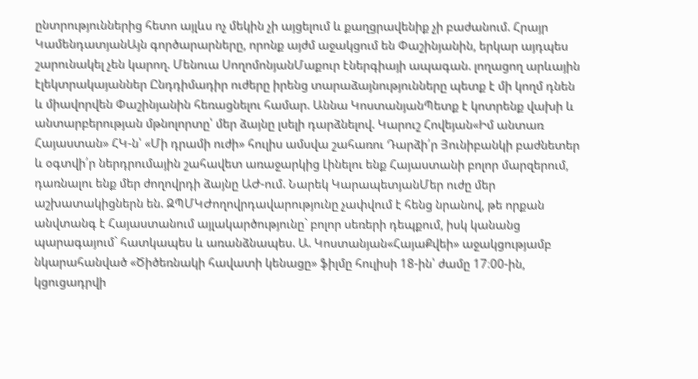ընտրություններից հետո այլևս ոչ մեկին չի այցելում և քաղցրավենիք չի բաժանում. Հրայր ԿամենդատյանԱյն գործարարները, որոնք այժմ աջակցում են Փաշինյանին, երկար այդպես շարունակել չեն կարող. Մենուա ՍողոմոնյանՄաքուր էներգիայի ապագան. լողացող արևային էլեկտրակայաններ Ընդդիմադիր ուժերը իրենց տարաձայնությունները պետք է մի կողմ դնեն և միավորվեն Փաշինյանին հեռացնելու համար. Աննա ԿոստանյանՊետք է կոտրենք վախի և անտարբերության մթնոլորտը՝ մեր ձայնը լսելի դարձնելով. Կարուշ Հովեյան«Իմ անտառ Հայաստան» ՀԿ-ն՝ «Մի դրամի ուժի» հուլիս ամսվա շահառու Դարձի՛ր Յունիբանկի բաժնետեր և օգտվի՛ր ներդրումային շահավետ առաջարկից Լինելու ենք Հայաստանի բոլոր մարզերում, դառնալու ենք մեր ժողովրդի ձայնը ԱԺ-ում. Նարեկ ԿարապետյանՄեր ուժը մեր աշխատակիցներն են. ԶՊՄԿԺողովրդավարությունը չափվում է հենց նրանով, թե որքան անվտանգ է Հայաստանում այլակարծությունը` բոլոր սեռերի դեպքում, իսկ կանանց պարագայում` հատկապես և առանձնապես. Ա. Կոստանյան«ՀայաՔվեի» աջակցությամբ նկարահանված «Ծիծեռնակի հավատի կենացը» ֆիլմը հուլիսի 18-ին՝ ժամը 17։00-ին, կցուցադրվի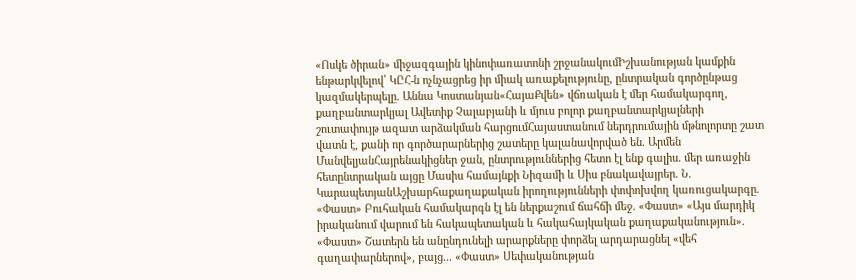«Ոսկե ծիրան» միջազգային կինոփառատոնի շրջանակումԻշխանության կամքին ենթարկվելով՝ ԿԸՀ-ն ոչնչացրեց իր միակ առաքելությունը, ընտրական գործընթաց կազմակերպելը. Աննա Կոստանյան«ՀայաՔվեն» վճռական է մեր համակարգող, քաղբանտարկյալ Ավետիք Չալաբյանի և մյուս բոլոր քաղբանտարկյալների շուտափույթ ազատ արձակման հարցումՀայաստանում ներդրումային մթնոլորտը շատ վատն է, քանի որ գործարարներից շատերը կալանավորված են. Արմեն ՄանվելյանՀայրենակիցներ ջան, ընտրություններից հետո էլ ենք գալիս. մեր առաջին հետընտրական այցը Մասիս համայնքի Նիզամի և Սիս բնակավայրեր. Ն. ԿարապետյանԱշխարհաքաղաքական իրողությունների փոփոխվող կառուցակարգը. «Փաստ» Բուհական համակարգն էլ են ներքաշում ճահճի մեջ. «Փաստ» «Այս մարդիկ իրականում վարում են հակապետական և հակահայկական քաղաքականություն». «Փաստ» Շատերն են անընդունելի արարքները փորձել արդարացնել «վեհ գաղափարներով», բայց... «Փաստ» Սեփականության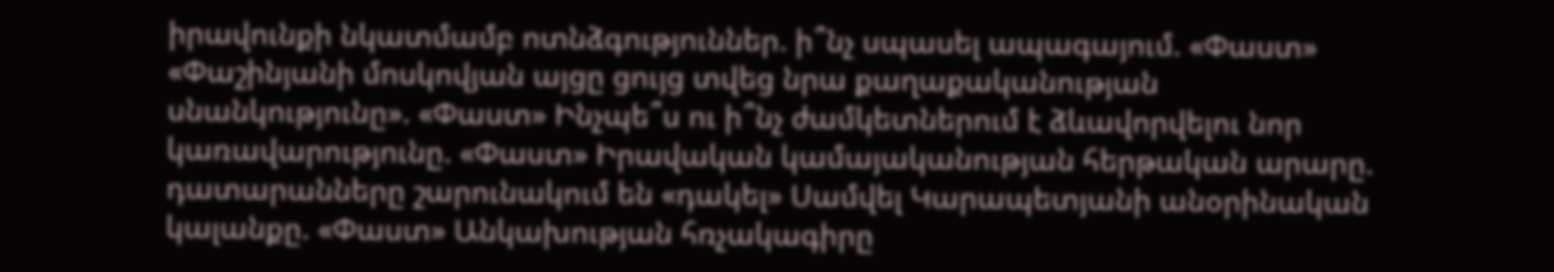իրավունքի նկատմամբ ոտնձգություններ. ի՞նչ սպասել ապագայում. «Փաստ» «Փաշինյանի մոսկովյան այցը ցույց տվեց նրա քաղաքականության սնանկությունը». «Փաստ» Ինչպե՞ս ու ի՞նչ ժամկետներում է ձևավորվելու նոր կառավարությունը. «Փաստ» Իրավական կամայականության հերթական արարը. դատարանները շարունակում են «դակել» Սամվել Կարապետյանի անօրինական կալանքը. «Փաստ» Անկախության հռչակագիրը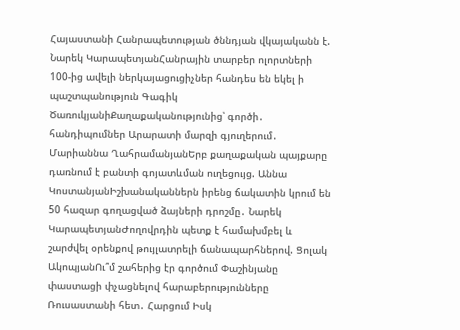Հայաստանի Հանրապետության ծննդյան վկայականն է. Նարեկ ԿարապետյանՀանրային տարբեր ոլորտների 100-ից ավելի ներկայացուցիչներ հանդես են եկել ի պաշտպանություն Գագիկ ԾառուկյանիՔաղաքականությունից՝ գործի․ հանդիպումներ Արարատի մարզի գյուղերում․ Մարիաննա ՂահրամանյանԵրբ քաղաքական պայքարը դառնում է բանտի գոյատևման ուղեցույց. Աննա ԿոստանյանԻշխանականներն իրենց ճակատին կրում են 50 հազար գողացված ձայների դրոշմը․ Նարեկ ԿարապետյանԺողովրդին պետք է համախմբել և շարժվել օրենքով թույլատրելի ճանապարհներով. Ցոլակ ԱկոպյանՈւ՞մ շահերից էր գործում Փաշինյանը փաստացի փչացնելով հարաբերությունները Ռուսաստանի հետ․ Հարցում Իսկ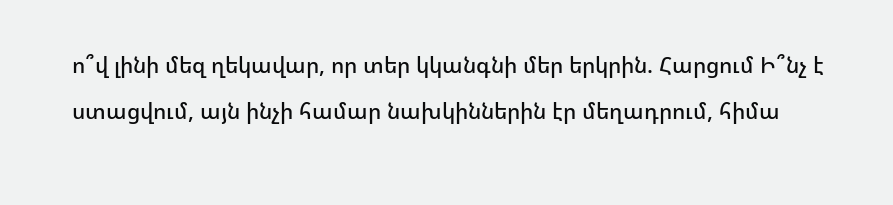ո՞վ լինի մեզ ղեկավար, որ տեր կկանգնի մեր երկրին. Հարցում Ի՞նչ է ստացվում, այն ինչի համար նախկիններին էր մեղադրում, հիմա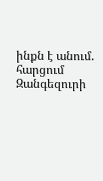ինքն է անում. հարցում Զանգեզուրի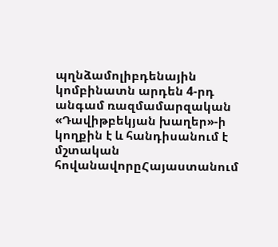պղնձամոլիբդենային կոմբինատն արդեն 4-րդ անգամ ռազմամարզական «Դավիթբեկյան խաղեր»-ի կողքին է և հանդիսանում է մշտական հովանավորըՀայաստանում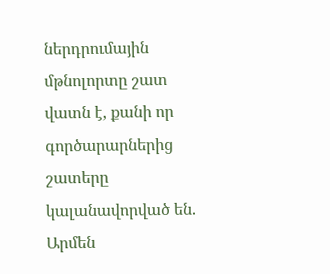ներդրումային մթնոլորտը շատ վատն է, քանի որ գործարարներից շատերը կալանավորված են. Արմեն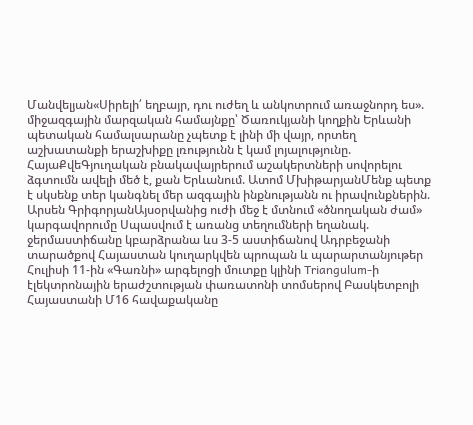Մանվելյան«Սիրելի՛ եղբայր, դու ուժեղ և անկոտրում առաջնորդ ես». միջազգային մարզական համայնքը՝ Ծառուկյանի կողքին Երևանի պետական համալսարանը չպետք է լինի մի վայր, որտեղ աշխատանքի երաշխիքը լռությունն է կամ լոյալությունը. ՀայաՔվեԳյուղական բնակավայրերում աշակերտների սովորելու ձգտումն ավելի մեծ է, քան Երևանում. Ատոմ ՄխիթարյանՄենք պետք է սկսենք տեր կանգնել մեր ազգային ինքնությանն ու իրավունքներին. Արսեն ԳրիգորյանԱյսօրվանից ուժի մեջ է մտնում «ծնողական ժամ» կարգավորումը Սպասվում է առանց տեղումների եղանակ. ջերմաստիճանը կբարձրանա ևս 3-5 աստիճանով Ադրբեջանի տարածքով Հայաստան կուղարկվեն պրոպան և պարարտանյութեր Հուլիսի 11-ին «Գառնի» արգելոցի մուտքը կլինի Triangulum-ի էլեկտրոնային երաժշտության փառատոնի տոմսերով Բասկետբոլի Հայաստանի Մ16 հավաքականը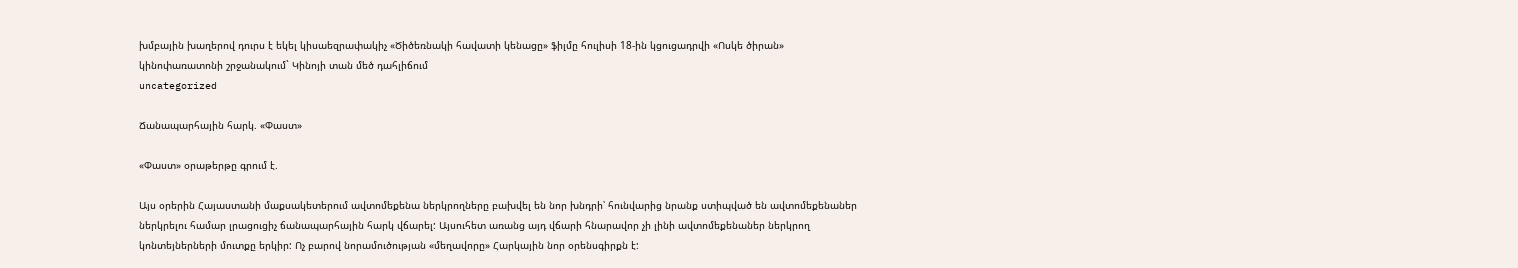խմբային խաղերով դուրս է եկել կիսաեզրափակիչ «Ծիծեռնակի հավատի կենացը» ֆիլմը հուլիսի 18-ին կցուցադրվի «Ոսկե ծիրան» կինոփառատոնի շրջանակում` Կինոյի տան մեծ դահլիճում
uncategorized

Ճանապարհային հարկ. «Փաստ»

«Փաստ» օրաթերթը գրում է.

Այս օրերին Հայաստանի մաքսակետերում ավտոմեքենա ներկրողները բախվել են նոր խնդրի՝ հունվարից նրանք ստիպված են ավտոմեքենաներ ներկրելու համար լրացուցիչ ճանապարհային հարկ վճարել: Այսուհետ առանց այդ վճարի հնարավոր չի լինի ավտոմեքենաներ ներկրող կոնտեյներների մուտքը երկիր: Ոչ բարով նորամուծության «մեղավորը» Հարկային նոր օրենսգիրքն է: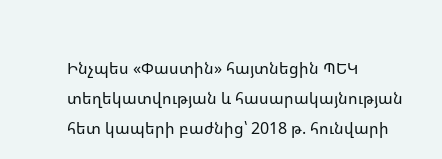Ինչպես «Փաստին» հայտնեցին ՊԵԿ տեղեկատվության և հասարակայնության հետ կապերի բաժնից՝ 2018 թ. հունվարի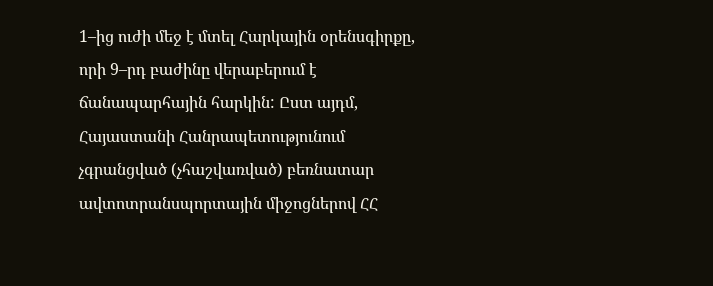1–ից ուժի մեջ է մտել Հարկային օրենսգիրքը, որի 9–րդ բաժինը վերաբերում է ճանապարհային հարկին: Ըստ այդմ, Հայաստանի Հանրապետությունում չգրանցված (չհաշվառված) բեռնատար ավտոտրանսպորտային միջոցներով ՀՀ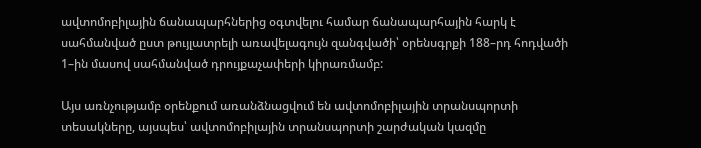ավտոմոբիլային ճանապարհներից օգտվելու համար ճանապարհային հարկ է սահմանված ըստ թույլատրելի առավելագույն զանգվածի՝ օրենսգրքի 188–րդ հոդվածի 1–ին մասով սահմանված դրույքաչափերի կիրառմամբ:

Այս առնչությամբ օրենքում առանձնացվում են ավտոմոբիլային տրանսպորտի տեսակները, այսպես՝ ավտոմոբիլային տրանսպորտի շարժական կազմը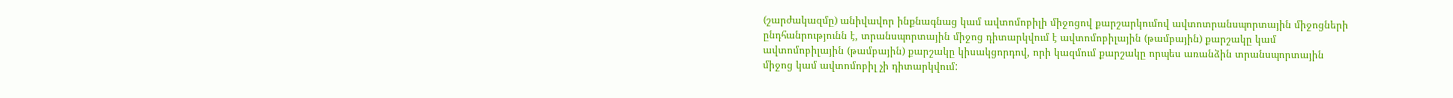(շարժակազմը) անիվավոր ինքնագնաց կամ ավտոմոբիլի միջոցով քարշարկումով ավտոտրանսպորտային միջոցների ընդհանրությունն է, տրանսպորտային միջոց դիտարկվում է ավտոմոբիլային (թամբային) քարշակը կամ ավտոմոբիլային (թամբային) քարշակը կիսակցորդով, որի կազմում քարշակը որպես առանձին տրանսպորտային միջոց կամ ավտոմոբիլ չի դիտարկվում: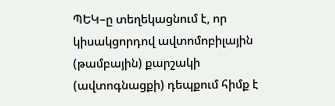ՊԵԿ–ը տեղեկացնում է, որ կիսակցորդով ավտոմոբիլային (թամբային) քարշակի (ավտոգնացքի) դեպքում հիմք է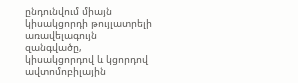ընդունվում միայն կիսակցորդի թույլատրելի առավելագույն զանգվածը, կիսակցորդով և կցորդով ավտոմոբիլային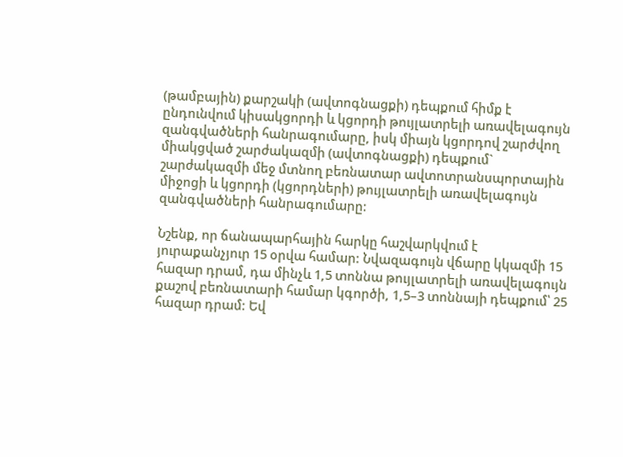(թամբային) քարշակի (ավտոգնացքի) դեպքում հիմք է ընդունվում կիսակցորդի և կցորդի թույլատրելի առավելագույն զանգվածների հանրագումարը, իսկ միայն կցորդով շարժվող միակցված շարժակազմի (ավտոգնացքի) դեպքում` շարժակազմի մեջ մտնող բեռնատար ավտոտրանսպորտային միջոցի և կցորդի (կցորդների) թույլատրելի առավելագույն զանգվածների հանրագումարը:

Նշենք, որ ճանապարհային հարկը հաշվարկվում է յուրաքանչյուր 15 օրվա համար: Նվազագույն վճարը կկազմի 15 հազար դրամ, դա մինչև 1,5 տոննա թույլատրելի առավելագույն քաշով բեռնատարի համար կգործի, 1,5–3 տոննայի դեպքում՝ 25 հազար դրամ: Եվ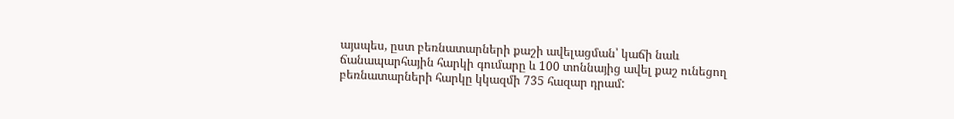այսպես, ըստ բեռնատարների քաշի ավելացման՝ կաճի նաև ճանապարհային հարկի գումարը և 100 տոննայից ավել քաշ ունեցող բեռնատարների հարկը կկազմի 735 հազար դրամ: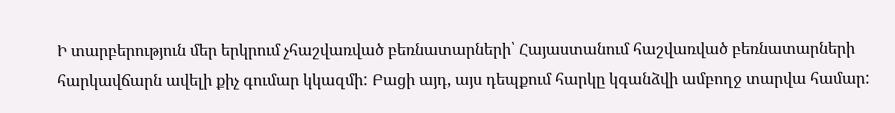Ի տարբերություն մեր երկրում չհաշվառված բեռնատարների՝ Հայաստանում հաշվառված բեռնատարների հարկավճարն ավելի քիչ գումար կկազմի: Բացի այդ, այս դեպքում հարկը կգանձվի ամբողջ տարվա համար: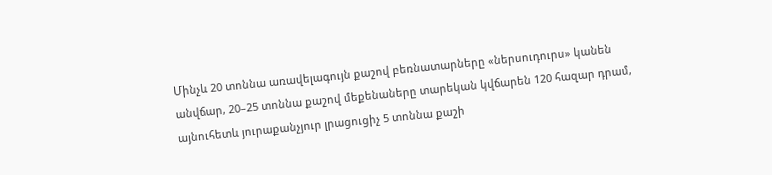Մինչև 20 տոննա առավելագույն քաշով բեռնատարները «ներսուդուրս» կանեն անվճար, 20–25 տոննա քաշով մեքենաները տարեկան կվճարեն 120 հազար դրամ, այնուհետև յուրաքանչյուր լրացուցիչ 5 տոննա քաշի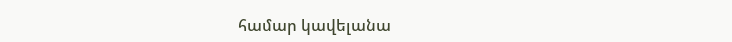համար կավելանա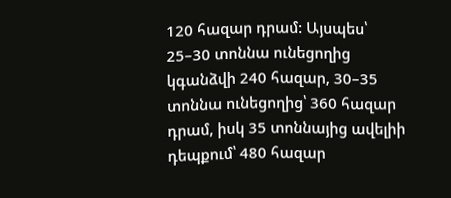120 հազար դրամ: Այսպես՝ 25–30 տոննա ունեցողից կգանձվի 240 հազար, 30–35 տոննա ունեցողից՝ 360 հազար դրամ, իսկ 35 տոննայից ավելիի դեպքում՝ 480 հազար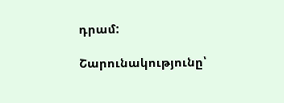դրամ:

Շարունակությունը՝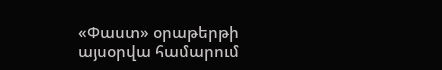«Փաստ» օրաթերթի այսօրվա համարում